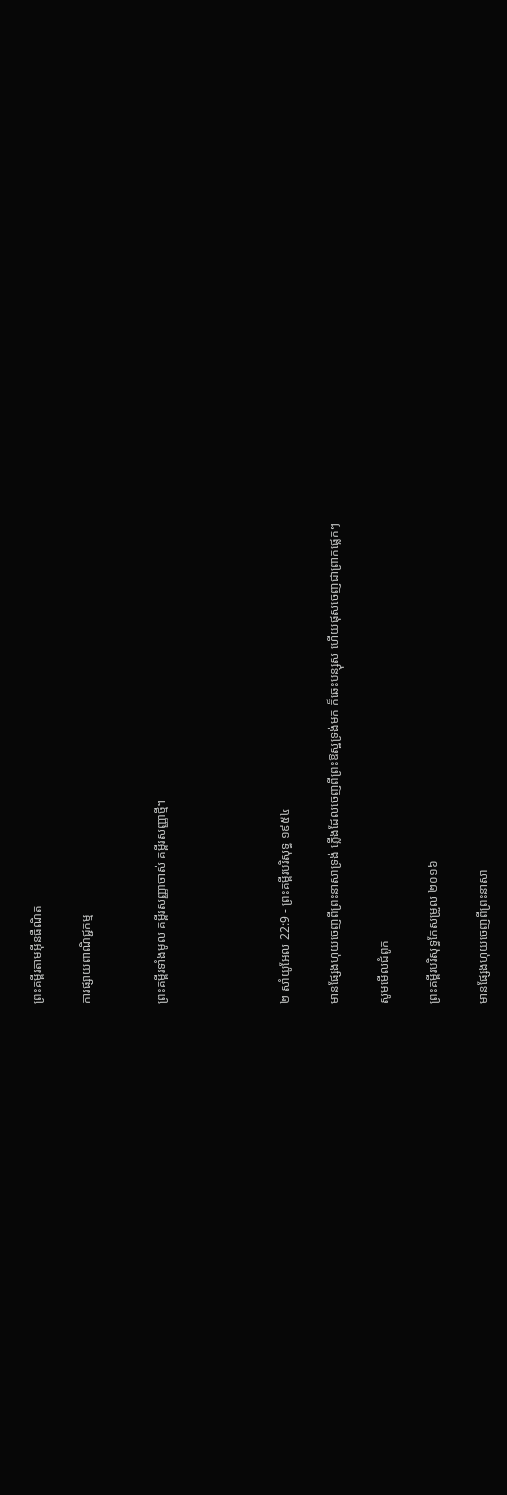ព្រះគម្ពីរតាមអ៊ីនធឺណិត

ការផ្សាយពាណិជ្ជកម្ម


ព្រះគម្ពីរទាំងមូល គម្ពីរសញ្ញាចាស់ គម្ពីរសញ្ញាថ្មី។




២ សាំ‌យូ‌អែល 22:9 - ព្រះគម្ពីរបរិសុទ្ធ ១៩៥៤

មានផ្សែងហុយចេញពីព្រះ‌នាសាទ្រង់ ភ្លើងដែលចេញពីព្រះ‌ឱស្ឋទ្រង់មក ក៏ឆេះបន្សុស ហើយផុសចេញជាព្រាក‌ផ្លេកៗ

សូមមើលជំពូក

ព្រះគម្ពីរបរិសុទ្ធកែសម្រួល ២០១៦

មានផ្សែងហុយចេញពីព្រះ‌នាសា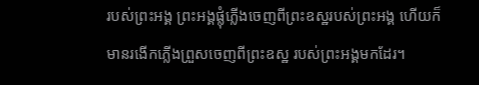របស់ព្រះ‌អង្គ ព្រះ‌អង្គផ្លុំភ្លើងចេញពីព្រះ‌ឧស្ឋរបស់ព្រះ‌អង្គ ហើយក៏មានរងើកភ្លើងព្រួសចេញពីព្រះ‌ឧស្ឋ របស់ព្រះ‌អង្គមកដែរ។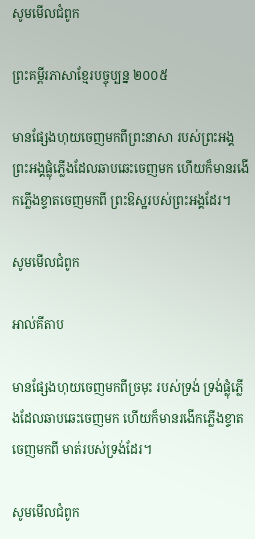សូមមើលជំពូក

ព្រះគម្ពីរភាសាខ្មែរបច្ចុប្បន្ន ២០០៥

មានផ្សែងហុយចេញមកពីព្រះ‌នាសា របស់ព្រះអង្គ ព្រះអង្គផ្លុំភ្លើងដែលឆាប‌ឆេះចេញមក ហើយក៏មានរងើកភ្លើងខ្ទាតចេញមកពី ព្រះ‌ឱស្ឋរបស់ព្រះអង្គដែរ។

សូមមើលជំពូក

អាល់គីតាប

មានផ្សែងហុយចេញមកពីច្រមុះ របស់ទ្រង់ ទ្រង់ផ្លុំភ្លើងដែលឆាប‌ឆេះចេញមក ហើយក៏មានរងើកភ្លើងខ្ទាតចេញមកពី មាត់របស់ទ្រង់ដែរ។

សូមមើលជំពូក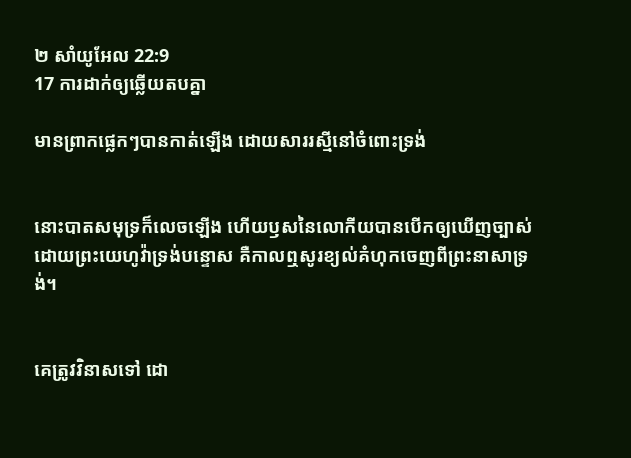២ សាំ‌យូ‌អែល 22:9
17 ការដាក់ឲ្យឆ្លើយតបគ្នា

មានព្រាក‌ផ្លេកៗបានកាត់ឡើង ដោយ‌សាររស្មីនៅចំពោះទ្រង់


នោះបាតសមុទ្រក៏លេចឡើង ហើយឫសនៃលោកីយបានបើកឲ្យឃើញច្បាស់ ដោយព្រះ‌យេហូវ៉ាទ្រង់បន្ទោស គឺកាលឮសូរខ្យល់គំហុកចេញពីព្រះ‌នាសាទ្រង់។


គេត្រូវវិនាសទៅ ដោ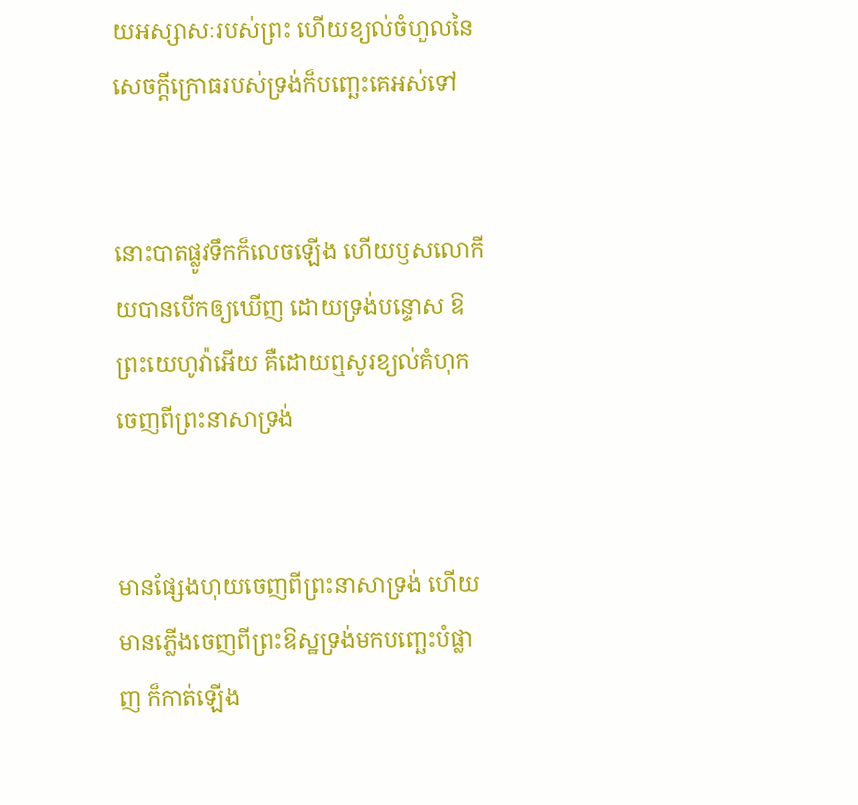យអស្សាសៈរបស់ព្រះ ហើយខ្យល់ចំហួលនៃសេចក្ដីក្រោធរបស់ទ្រង់ក៏បញ្ឆេះគេអស់ទៅ


នោះបាតផ្លូវទឹកក៏លេចឡើង ហើយឫសលោកីយបានបើកឲ្យឃើញ ដោយទ្រង់បន្ទោស ឱព្រះ‌យេហូវ៉ាអើយ គឺដោយឮសូរខ្យល់គំហុក ចេញពីព្រះ‌នាសាទ្រង់


មានផ្សែងហុយចេញពីព្រះ‌នាសាទ្រង់ ហើយមានភ្លើងចេញពីព្រះ‌ឱស្ឋទ្រង់មកបញ្ឆេះបំផ្លាញ ក៏កាត់ឡើង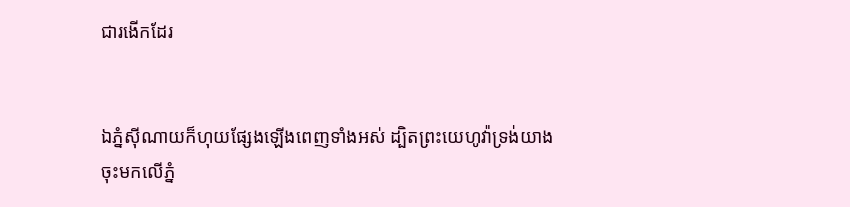ជារងើកដែរ


ឯភ្នំស៊ី‌ណាយក៏ហុយផ្សែងឡើងពេញទាំងអស់ ដ្បិតព្រះ‌យេហូវ៉ាទ្រង់យាងចុះមកលើភ្នំ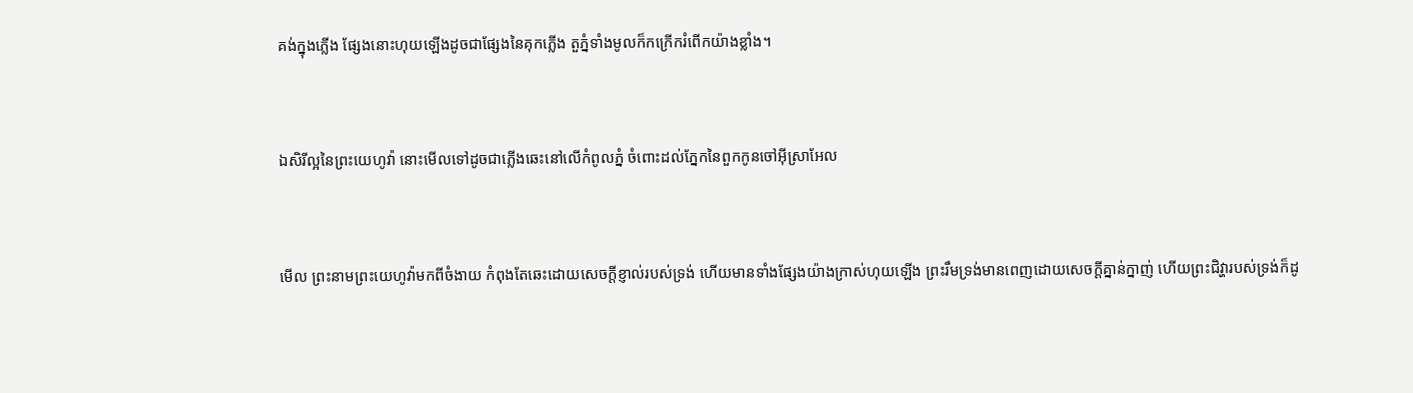គង់ក្នុងភ្លើង ផ្សែងនោះហុយឡើងដូចជាផ្សែងនៃគុកភ្លើង តួភ្នំទាំងមូលក៏កក្រើករំពើកយ៉ាងខ្លាំង។


ឯសិរី‌ល្អនៃព្រះ‌យេហូវ៉ា នោះមើលទៅដូចជាភ្លើងឆេះនៅលើកំពូលភ្នំ ចំពោះដល់ភ្នែកនៃពួកកូនចៅអ៊ីស្រាអែល


មើល ព្រះ‌នាមព្រះ‌យេហូវ៉ាមកពីចំងាយ កំពុងតែឆេះដោយសេចក្ដីខ្ញាល់របស់ទ្រង់ ហើយមានទាំងផ្សែងយ៉ាងក្រាស់ហុយឡើង ព្រះ‌រឹមទ្រង់មានពេញដោយសេចក្ដីគ្នាន់‌ក្នាញ់ ហើយព្រះ‌ជិវ្ហារបស់ទ្រង់ក៏ដូ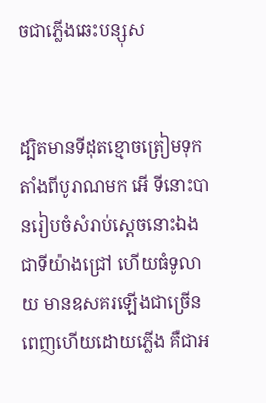ចជាភ្លើងឆេះបន្សុស


ដ្បិតមានទីដុតខ្មោចត្រៀមទុកតាំងពីបូរាណមក អើ ទីនោះបានរៀបចំសំរាប់ស្តេចនោះឯង ជាទីយ៉ាងជ្រៅ ហើយធំទូលាយ មានឧសគរឡើងជាច្រើន ពេញហើយដោយភ្លើង គឺជាអ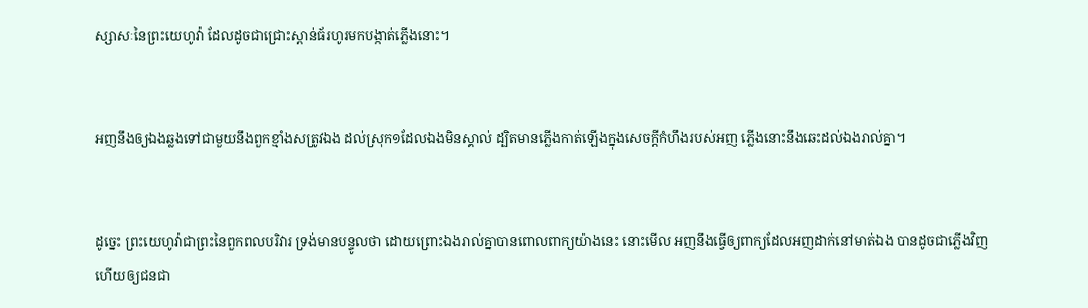ស្សាសៈនៃព្រះ‌យេហូវ៉ា ដែលដូចជាជ្រោះស្ពាន់‌ធ័រហូរមកបង្កាត់ភ្លើងនោះ។


អញនឹងឲ្យឯងឆ្លងទៅជាមួយនឹងពួកខ្មាំងសត្រូវឯង ដល់ស្រុក១ដែលឯងមិនស្គាល់ ដ្បិតមានភ្លើងកាត់ឡើងក្នុងសេចក្ដីកំហឹងរបស់អញ ភ្លើងនោះនឹងឆេះដល់ឯងរាល់គ្នា។


ដូច្នេះ ព្រះ‌យេហូវ៉ាជាព្រះនៃពួកពល‌បរិវារ ទ្រង់មានបន្ទូលថា ដោយព្រោះឯងរាល់គ្នាបានពោលពាក្យយ៉ាងនេះ នោះមើល អញនឹងធ្វើឲ្យពាក្យដែលអញដាក់នៅមាត់ឯង បានដូចជាភ្លើងវិញ ហើយឲ្យជន‌ជា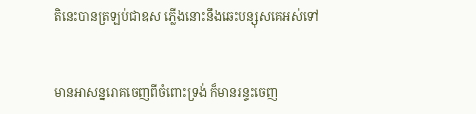តិនេះបានត្រឡប់ជាឧស ភ្លើងនោះនឹងឆេះបន្សុសគេអស់ទៅ


មានអាសន្ន‌រោគចេញពីចំពោះទ្រង់ ក៏មានរន្ទះចេញ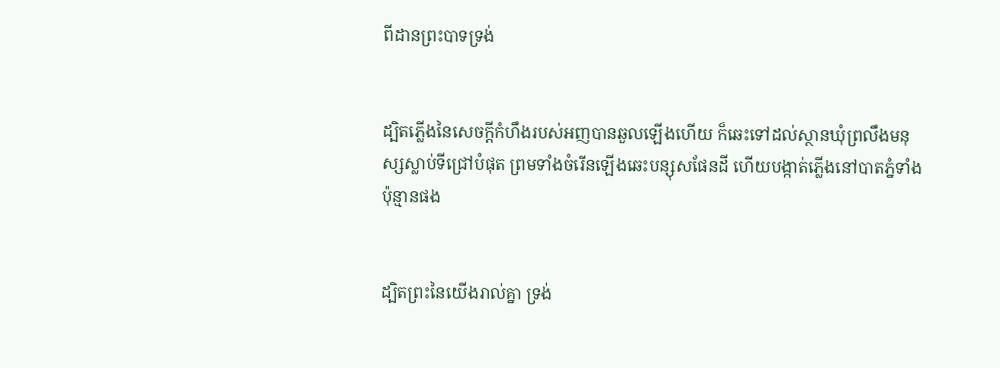ពីដានព្រះ‌បាទទ្រង់


ដ្បិតភ្លើងនៃសេចក្ដីកំហឹងរបស់អញបានឆួលឡើងហើយ ក៏ឆេះទៅដល់ស្ថានឃុំព្រលឹងមនុស្សស្លាប់ទីជ្រៅបំផុត ព្រមទាំងចំរើនឡើងឆេះបន្សុសផែនដី ហើយបង្កាត់ភ្លើងនៅបាតភ្នំទាំងប៉ុន្មានផង


ដ្បិតព្រះនៃយើងរាល់គ្នា ទ្រង់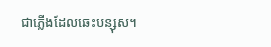ជាភ្លើងដែលឆេះបន្សុស។